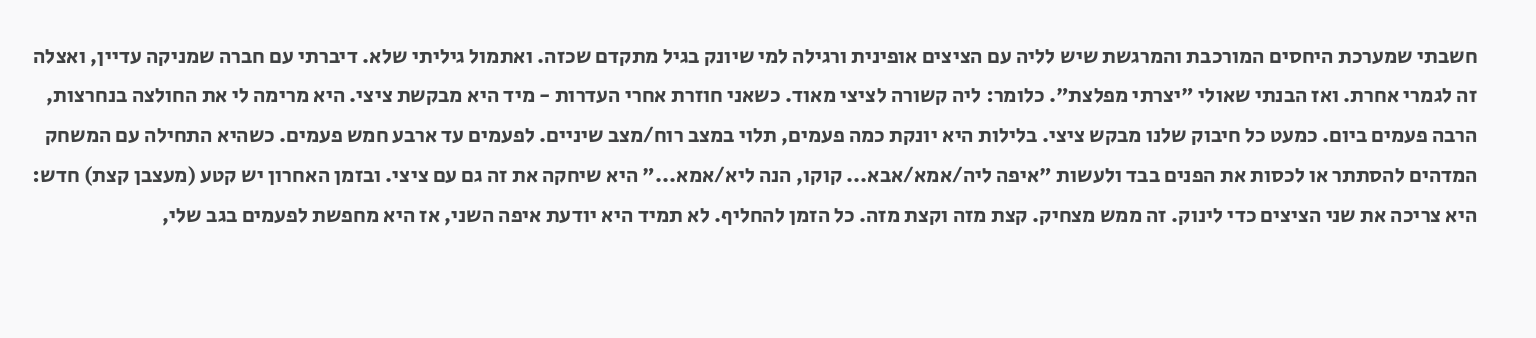חשבתי שמערכת היחסים המורכבת והמרגשת שיש לליה עם הציצים אופינית ורגילה למי שיונק בגיל מתקדם שכזה. ואתמול גיליתי שלא. דיברתי עם חברה שמניקה עדיין, ואצלה זה לגמרי אחרת. ואז הבנתי שאולי "יצרתי מפלצת". כלומר: ליה קשורה לציצי מאוד. כשאני חוזרת אחרי העדרות - מיד היא מבקשת ציצי. היא מרימה לי את החולצה בנחרצות, הרבה פעמים ביום. כמעט כל חיבוק שלנו מבקש ציצי. בלילות היא יונקת כמה פעמים, תלוי במצב רוח/מצב שיניים. לפעמים עד ארבע חמש פעמים. כשהיא התחילה עם המשחק המדהים להסתתר או לכסות את הפנים בבד ולעשות "איפה ליה/אמא/אבא... קוקו, הנה ליא/אמא..." היא שיחקה את זה גם עם ציצי. ובזמן האחרון יש קטע (מעצבן קצת) חדש: היא צריכה את שני הציצים כדי לינוק. זה ממש מצחיק. קצת מזה וקצת מזה. כל הזמן להחליף. לא תמיד היא יודעת איפה השני, אז היא מחפשת לפעמים בגב שלי,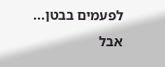לפעמים בבטן... אבל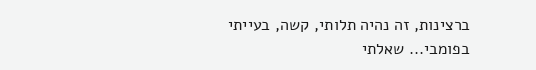ברצינות, זה נהיה תלותי, קשה, בעייתי בפומבי... שאלתי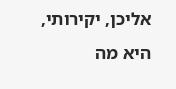אליכן, יקירותי, היא מה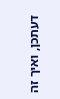דעתכן, ואיך זה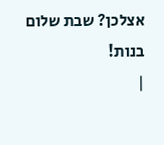אצלכן? שבת שלום בנות!
|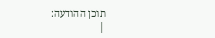תוכן ההודעה:
|